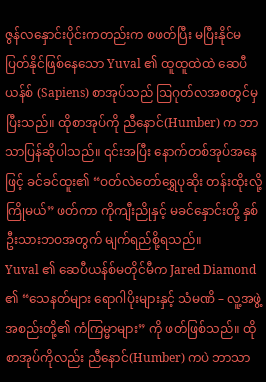ဇွန်လနှောင်းပိုင်းကတည်းက စဖတ်ပြီး မပြီးနိုင်မပြတ်နိုင်ဖြစ်နေသော Yuval ၏ ထူထူထဲထဲ ဆေပီယန်စ် (Sapiens) စာအုပ်သည် ဩဂုတ်လအစတွင်မှပြီးသည်။ ထိုစာအုပ်ကို ညီနောင်(Humber) က ဘာသာပြန်ဆိုပါသည်။ ၎င်းအပြီး နောက်တစ်အုပ်အနေဖြင့် ခင်ခင်ထူး၏ “ဝတ်လဲတော်ရွှေပုဆိုး တန်းထိုးလို့ကြိုမယ်” ဖတ်ကာ ကိုကျီးညိုနှင့် မခင်နှောင်းတို့ နှစ်ဦးသားဘဝအတွက် မျက်ရည်စို့ရသည်။
Yuval ၏ ဆေပီယန်စ်မတိုင်မီက Jared Diamond ၏ “သေနတ်များ ရောဂါပိုးများနှင့် သံမဏိ – လူ့အဖွဲ့အစည်းတို့၏ ကံကြမ္မာများ” ကို ဖတ်ဖြစ်သည်။ ထိုစာအုပ်ကိုလည်း ညီနောင်(Humber) ကပဲ ဘာသာ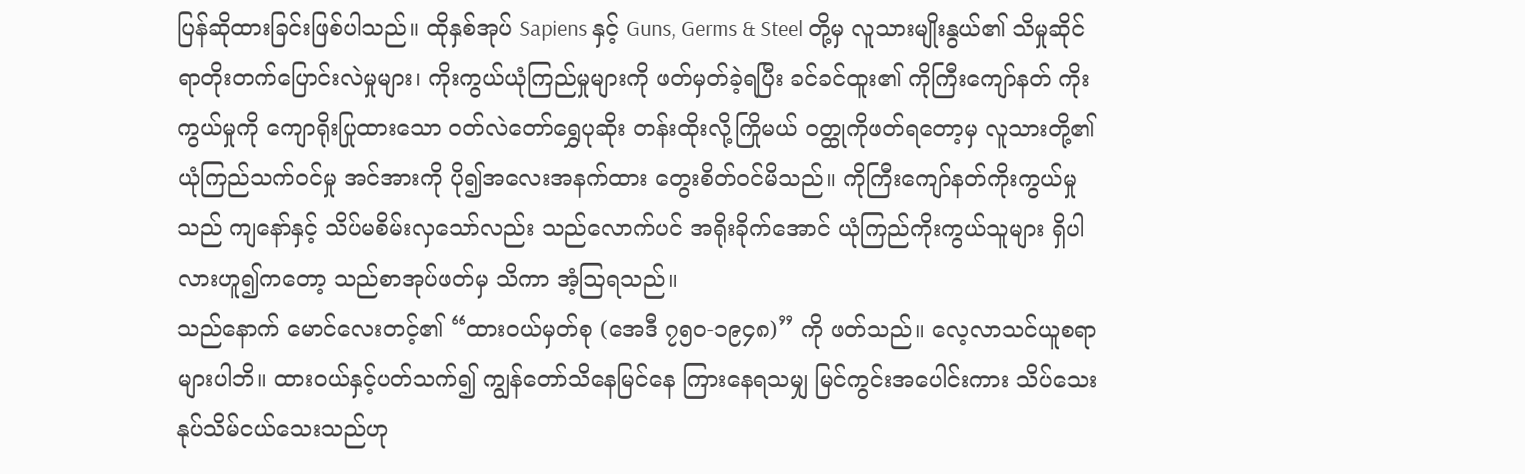ပြန်ဆိုထားခြင်းဖြစ်ပါသည်။ ထိုနှစ်အုပ် Sapiens နှင့် Guns, Germs & Steel တို့မှ လူသားမျိုးနွယ်၏ သိမှုဆိုင်ရာတိုးတက်ပြောင်းလဲမှုများ၊ ကိုးကွယ်ယုံကြည်မှုများကို ဖတ်မှတ်ခဲ့ရပြီး ခင်ခင်ထူး၏ ကိုကြီးကျော်နတ် ကိုးကွယ်မှုကို ကျောရိုးပြုထားသော ဝတ်လဲတော်ရွှေပုဆိုး တန်းထိုးလို့ကြိုမယ် ဝတ္ထုကိုဖတ်ရတော့မှ လူသားတို့၏ ယုံကြည်သက်ဝင်မှု အင်အားကို ပို၍အလေးအနက်ထား တွေးစိတ်ဝင်မိသည်။ ကိုကြီးကျော်နတ်ကိုးကွယ်မှုသည် ကျနော်နှင့် သိပ်မစိမ်းလှသော်လည်း သည်လောက်ပင် အရိုးခိုက်အောင် ယုံကြည်ကိုးကွယ်သူများ ရှိပါလားဟူ၍ကတော့ သည်စာအုပ်ဖတ်မှ သိကာ အံ့ဩရသည်။
သည်နောက် မောင်လေးတင့်၏ “ထားဝယ်မှတ်စု (အေဒီ ၇၅၀-၁၉၄၈)” ကို ဖတ်သည်။ လေ့လာသင်ယူစရာများပါဘိ။ ထားဝယ်နှင့်ပတ်သက်၍ ကျွန်တော်သိနေမြင်နေ ကြားနေရသမျှ မြင်ကွင်းအပေါင်းကား သိပ်သေးနုပ်သိမ်ငယ်သေးသည်ဟု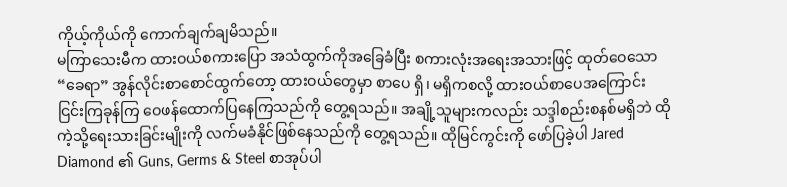ကိုယ့်ကိုယ်ကို ကောက်ချက်ချမိသည်။
မကြာသေးမီက ထားဝယ်စကားပြော အသံထွက်ကိုအခြေခံပြီး စကားလုံးအရေးအသားဖြင့် ထုတ်ဝေသော “ခေရာ” အွန်လိုင်းစာစောင်ထွက်တော့ ထားဝယ်တွေမှာ စာပေ ရှိ၊ မရှိကစလို့ ထားဝယ်စာပေအကြောင်း ငြင်းကြခုန်ကြ ဝေဖန်ထောက်ပြနေကြသည်ကို တွေ့ရသည်။ အချို့သူများကလည်း သဒ္ဒါစည်းစနစ်မရှိဘဲ ထိုကဲ့သို့ရေးသားခြင်းမျိုးကို လက်မခံနိုင်ဖြစ်နေသည်ကို တွေ့ရသည်။ ထိုမြင်ကွင်းကို ဖော်ပြခဲ့ပါ Jared Diamond ၏ Guns, Germs & Steel စာအုပ်ပါ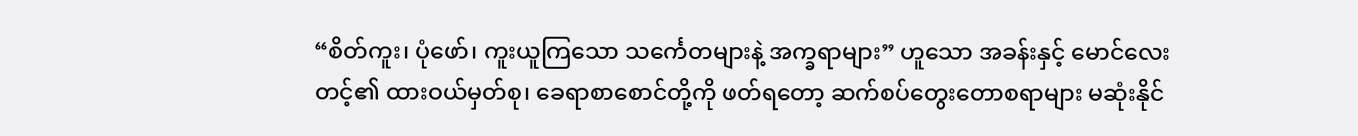“စိတ်ကူး၊ ပုံဖော်၊ ကူးယူကြသော သင်္ကေတများနဲ့ အက္ခရာများ” ဟူသော အခန်းနှင့် မောင်လေးတင့်၏ ထားဝယ်မှတ်စု၊ ခေရာစာစောင်တို့ကို ဖတ်ရတော့ ဆက်စပ်တွေးတောစရာများ မဆုံးနိုင်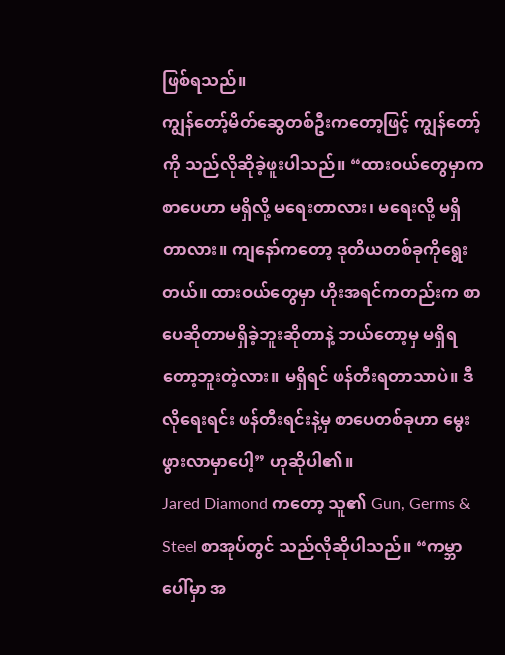ဖြစ်ရသည်။
ကျွန်တော့်မိတ်ဆွေတစ်ဦးကတော့ဖြင့် ကျွန်တော့်ကို သည်လိုဆိုခဲ့ဖူးပါသည်။ “ထားဝယ်တွေမှာက စာပေဟာ မရှိလို့ မရေးတာလား၊ မရေးလို့ မရှိတာလား။ ကျနော်ကတော့ ဒုတိယတစ်ခုကိုရွေးတယ်။ ထားဝယ်တွေမှာ ဟိုးအရင်ကတည်းက စာပေဆိုတာမရှိခဲ့ဘူးဆိုတာနဲ့ ဘယ်တော့မှ မရှိရတော့ဘူးတဲ့လား။ မရှိရင် ဖန်တီးရတာသာပဲ။ ဒီလိုရေးရင်း ဖန်တီးရင်းနဲ့မှ စာပေတစ်ခုဟာ မွေးဖွားလာမှာပေါ့” ဟုဆိုပါ၏။
Jared Diamond ကတော့ သူ၏ Gun, Germs & Steel စာအုပ်တွင် သည်လိုဆိုပါသည်။ “ကမ္ဘာပေါ်မှာ အ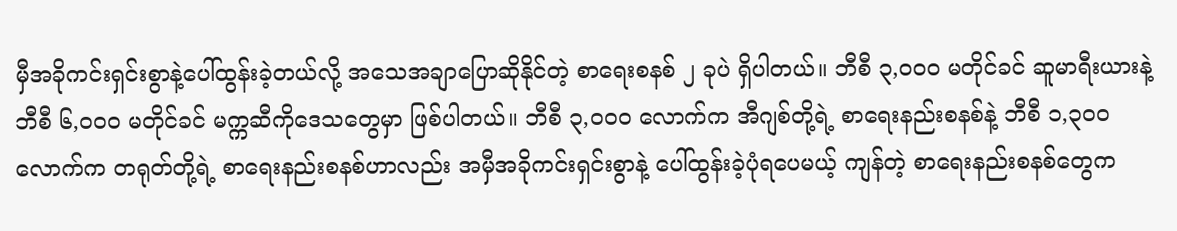မှီအခိုကင်းရှင်းစွာနဲ့ပေါ်ထွန်းခဲ့တယ်လို့ အသေအချာပြောဆိုနိုင်တဲ့ စာရေးစနစ် ၂ ခုပဲ ရှိပါတယ်။ ဘီစီ ၃,၀၀၀ မတိုင်ခင် ဆူမာရီးယားနဲ့ ဘီစီ ၆,၀၀၀ မတိုင်ခင် မက္ကဆီကိုဒေသတွေမှာ ဖြစ်ပါတယ်။ ဘီစီ ၃,၀၀၀ လောက်က အီဂျစ်တို့ရဲ့ စာရေးနည်းစနစ်နဲ့ ဘီစီ ၁,၃၀၀ လောက်က တရုတ်တို့ရဲ့ စာရေးနည်းစနစ်ဟာလည်း အမှီအခိုကင်းရှင်းစွာနဲ့ ပေါ်ထွန်းခဲ့ပုံရပေမယ့် ကျန်တဲ့ စာရေးနည်းစနစ်တွေက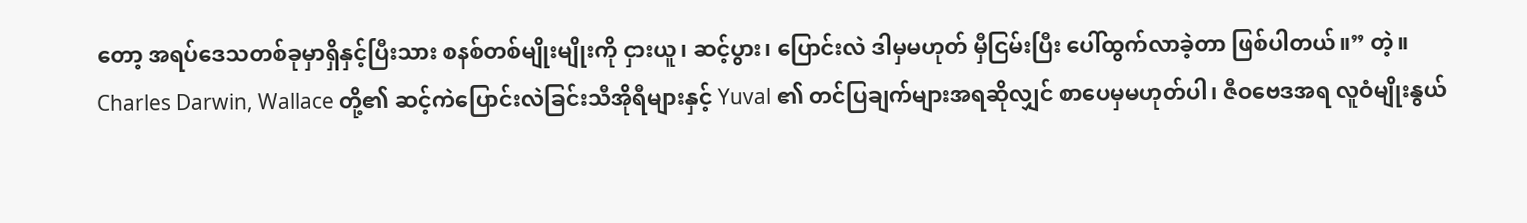တော့ အရပ်ဒေသတစ်ခုမှာရှိနှင့်ပြီးသား စနစ်တစ်မျိုးမျိုးကို ငှားယူ၊ ဆင့်ပွား၊ ပြောင်းလဲ ဒါမှမဟုတ် မှီငြမ်းပြီး ပေါ်ထွက်လာခဲ့တာ ဖြစ်ပါတယ်။” တဲ့။
Charles Darwin, Wallace တို့၏ ဆင့်ကဲပြောင်းလဲခြင်းသီအိုရီများနှင့် Yuval ၏ တင်ပြချက်များအရဆိုလျှင် စာပေမှမဟုတ်ပါ၊ ဇီဝဗေဒအရ လူဝံမျိုးနွယ်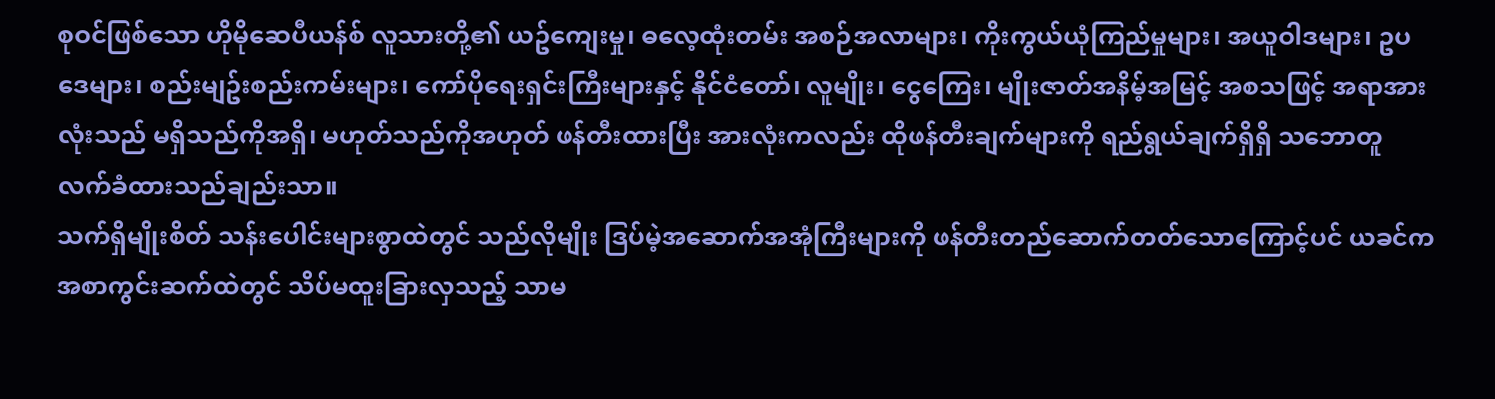စုဝင်ဖြစ်သော ဟိုမိုဆေပီယန်စ် လူသားတို့၏ ယဥ်ကျေးမှု၊ ဓလေ့ထုံးတမ်း အစဉ်အလာများ၊ ကိုးကွယ်ယုံကြည်မှုများ၊ အယူဝါဒများ၊ ဥပဒေများ၊ စည်းမျဥ်းစည်းကမ်းများ၊ ကော်ပိုရေးရှင်းကြီးများနှင့် နိုင်ငံတော်၊ လူမျိုး၊ ငွေကြေး၊ မျိုးဇာတ်အနိမ့်အမြင့် အစသဖြင့် အရာအားလုံးသည် မရှိသည်ကိုအရှိ၊ မဟုတ်သည်ကိုအဟုတ် ဖန်တီးထားပြီး အားလုံးကလည်း ထိုဖန်တီးချက်များကို ရည်ရွယ်ချက်ရှိရှိ သဘောတူ လက်ခံထားသည်ချည်းသာ။
သက်ရှိမျိုးစိတ် သန်းပေါင်းများစွာထဲတွင် သည်လိုမျိုး ဒြပ်မဲ့အဆောက်အအုံကြီးများကို ဖန်တီးတည်ဆောက်တတ်သောကြောင့်ပင် ယခင်ကအစာကွင်းဆက်ထဲတွင် သိပ်မထူးခြားလှသည့် သာမ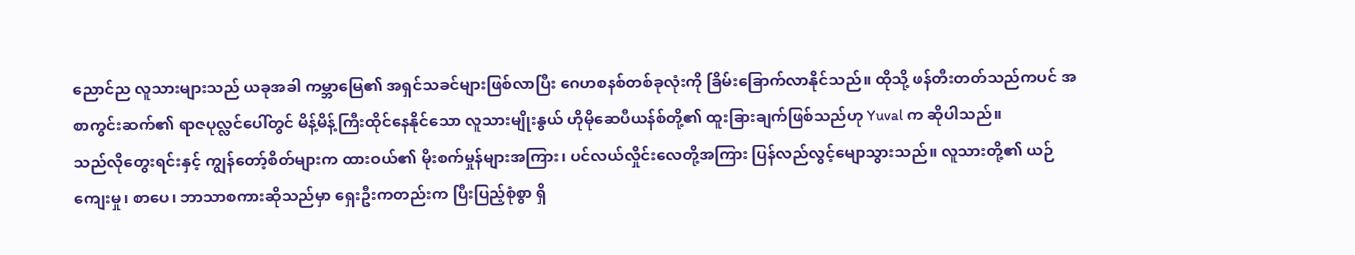ညောင်ည လူသားများသည် ယခုအခါ ကမ္ဘာမြေ၏ အရှင်သခင်များဖြစ်လာပြီး ဂေဟစနစ်တစ်ခုလုံးကို ခြိမ်းခြောက်လာနိုင်သည်။ ထိုသို့ ဖန်တီးတတ်သည်ကပင် အစာကွင်းဆက်၏ ရာဇပုလ္လင်ပေါ်တွင် မိန့်မိန့်ကြီးထိုင်နေနိုင်သော လူသားမျိုးနွယ် ဟိုမိုဆေပီယန်စ်တို့၏ ထူးခြားချက်ဖြစ်သည်ဟု Yuval က ဆိုပါသည်။
သည်လိုတွေးရင်းနှင့် ကျွန်တော့်စိတ်များက ထားဝယ်၏ မိုးစက်မှုန်များအကြား၊ ပင်လယ်လှိုင်းလေတို့အကြား ပြန်လည်လွင့်မျောသွားသည်။ လူသားတို့၏ ယဉ်ကျေးမှု၊ စာပေ၊ ဘာသာစကားဆိုသည်မှာ ရှေးဦးကတည်းက ပြီးပြည့်စုံစွာ ရှိ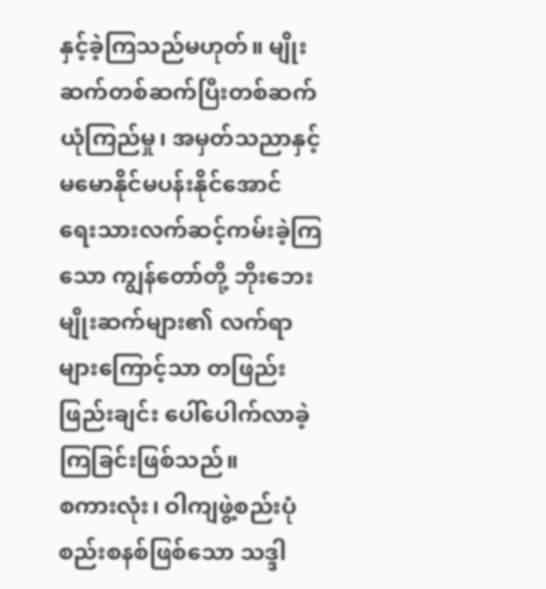နှင့်ခဲ့ကြသည်မဟုတ်။ မျိုးဆက်တစ်ဆက်ပြီးတစ်ဆက် ယုံကြည်မှု၊ အမှတ်သညာနှင့် မမောနိုင်မပန်းနိုင်အောင် ရေးသားလက်ဆင့်ကမ်းခဲ့ကြသော ကျွန်တော်တို့ ဘိုးဘေးမျိုးဆက်များ၏ လက်ရာများကြောင့်သာ တဖြည်းဖြည်းချင်း ပေါ်ပေါက်လာခဲ့ကြခြင်းဖြစ်သည်။
စကားလုံး၊ ဝါကျဖွဲ့စည်းပုံ စည်းစနစ်ဖြစ်သော သဒ္ဒါ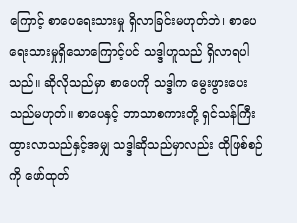ကြောင့် စာပေရေးသားမှု ရှိလာခြင်းမဟုတ်ဘဲ၊ စာပေရေးသားမှုရှိသောကြောင့်ပင် သဒ္ဒါဟူသည် ရှိလာရပါသည်။ ဆိုလိုသည်မှာ စာပေကို သဒ္ဒါက မွေးဖွားပေးသည်မဟုတ်။ စာပေနှင့် ဘာသာစကားတို့ ရှင်သန်ကြီးထွားလာသည်နှင့်အမျှ သဒ္ဒါဆိုသည်မှာလည်း ထိုဖြစ်စဉ်ကို ဖော်ထုတ်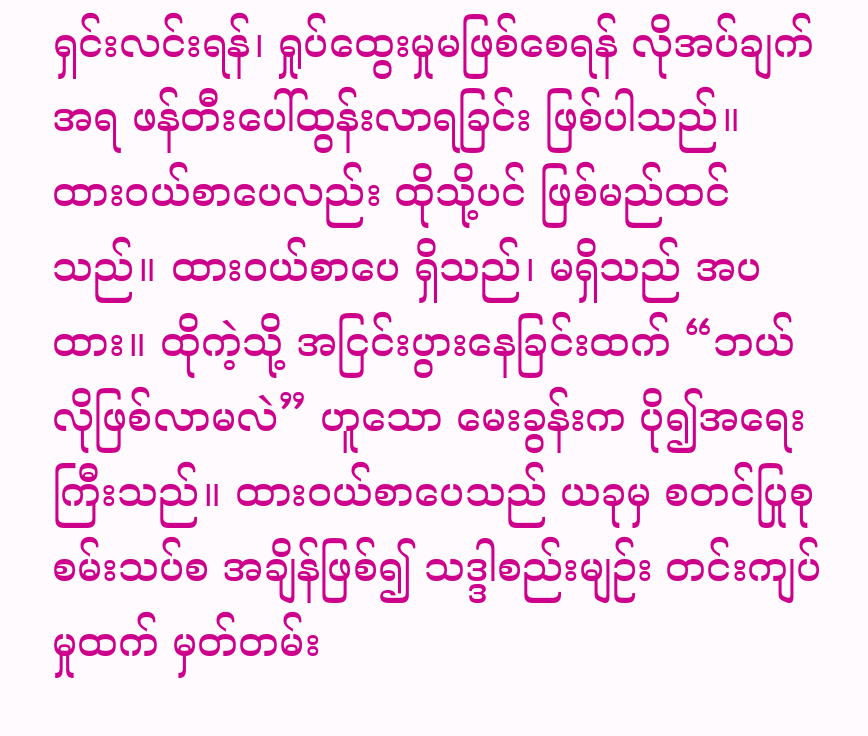ရှင်းလင်းရန်၊ ရှုပ်ထွေးမှုမဖြစ်စေရန် လိုအပ်ချက်အရ ဖန်တီးပေါ်ထွန်းလာရခြင်း ဖြစ်ပါသည်။
ထားဝယ်စာပေလည်း ထိုသို့ပင် ဖြစ်မည်ထင်သည်။ ထားဝယ်စာပေ ရှိသည်၊ မရှိသည် အပထား။ ထိုကဲ့သို့ အငြင်းပွားနေခြင်းထက် “ဘယ်လိုဖြစ်လာမလဲ” ဟူသော မေးခွန်းက ပို၍အရေးကြီးသည်။ ထားဝယ်စာပေသည် ယခုမှ စတင်ပြုစုစမ်းသပ်စ အချိန်ဖြစ်၍ သဒ္ဒါစည်းမျဉ်း တင်းကျပ်မှုထက် မှတ်တမ်း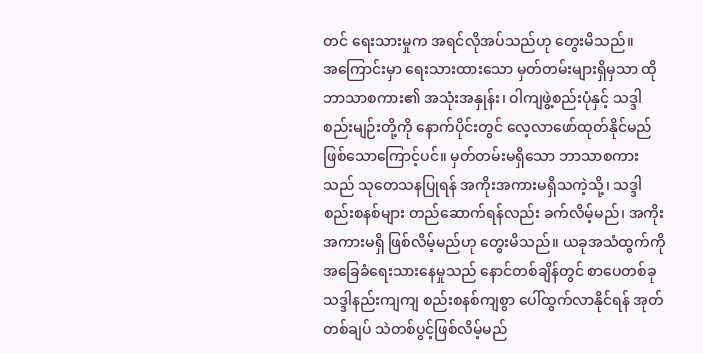တင် ရေးသားမှုက အရင်လိုအပ်သည်ဟု တွေးမိသည်။
အကြောင်းမှာ ရေးသားထားသော မှတ်တမ်းများရှိမှသာ ထိုဘာသာစကား၏ အသုံးအနှုန်း၊ ဝါကျဖွဲ့စည်းပုံနှင့် သဒ္ဒါစည်းမျဉ်းတို့ကို နောက်ပိုင်းတွင် လေ့လာဖော်ထုတ်နိုင်မည်ဖြစ်သောကြောင့်ပင်။ မှတ်တမ်းမရှိသော ဘာသာစကားသည် သုတေသနပြုရန် အကိုးအကားမရှိသကဲ့သို့၊ သဒ္ဒါစည်းစနစ်များ တည်ဆောက်ရန်လည်း ခက်လိမ့်မည်၊ အကိုးအကားမရှိ ဖြစ်လိမ့်မည်ဟု တွေးမိသည်။ ယခုအသံထွက်ကို အခြေခံရေးသားနေမှုသည် နောင်တစ်ချိန်တွင် စာပေတစ်ခု သဒ္ဒါနည်းကျကျ စည်းစနစ်ကျစွာ ပေါ်ထွက်လာနိုင်ရန် အုတ်တစ်ချပ် သဲတစ်ပွင့်ဖြစ်လိမ့်မည်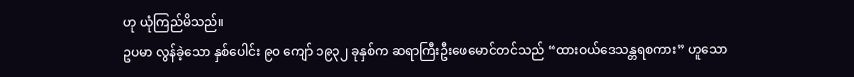ဟု ယုံကြည်မိသည်။
ဥပမာ လွန်ခဲ့သော နှစ်ပေါင်း ၉၀ ကျော် ၁၉၃၂ ခုနှစ်က ဆရာကြီးဦးဖေမောင်တင်သည် “ထားဝယ်ဒေသန္တရစကား” ဟူသော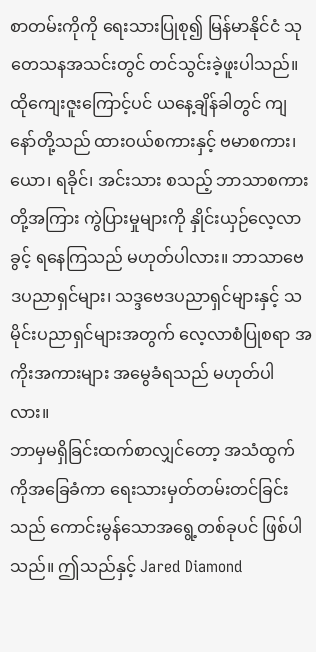စာတမ်းကိုကို ရေးသားပြုစု၍ မြန်မာနိုင်ငံ သုတေသနအသင်းတွင် တင်သွင်းခဲ့ဖူးပါသည်။ ထိုကျေးဇူးကြောင့်ပင် ယနေ့ချိန်ခါတွင် ကျနော်တို့သည် ထားဝယ်စကားနှင့် ဗမာစကား၊ ယော၊ ရခိုင်၊ အင်းသား စသည့် ဘာသာစကားတို့အကြား ကွဲပြားမှုများကို နှိုင်းယှဉ်လေ့လာခွင့် ရနေကြသည် မဟုတ်ပါလား။ ဘာသာဗေဒပညာရှင်များ၊ သဒ္ဒဗေဒပညာရှင်များနှင့် သမိုင်းပညာရှင်များအတွက် လေ့လာစံပြုစရာ အကိုးအကားများ အမွေခံရသည် မဟုတ်ပါလား။
ဘာမှမရှိခြင်းထက်စာလျှင်တော့ အသံထွက်ကိုအခြေခံကာ ရေးသားမှတ်တမ်းတင်ခြင်းသည် ကောင်းမွန်သောအရွေ့တစ်ခုပင် ဖြစ်ပါသည်။ ဤသည်နှင့် Jared Diamond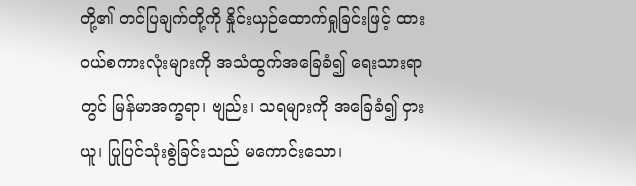တို့၏ တင်ပြချက်တို့ကို နှိုင်းယှဉ်ထောက်ရှုခြင်းဖြင့် ထားဝယ်စကားလုံးများကို အသံထွက်အခြေခံ၍ ရေးသားရာတွင် မြန်မာအက္ခရာ၊ ဗျည်း၊ သရများကို အခြေခံ၍ ငှားယူ၊ ပြုပြင်သုံးစွဲခြင်းသည် မကောင်းသော၊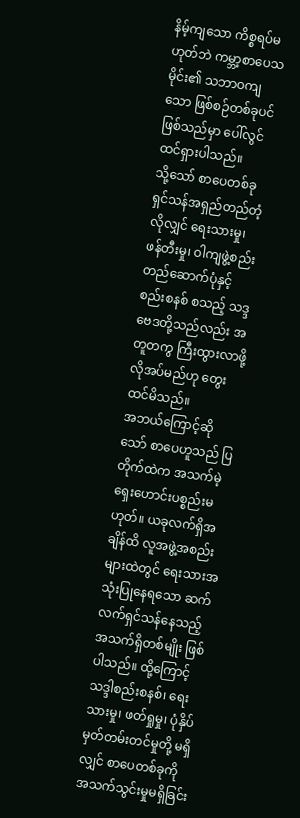နိမ့်ကျသော ကိစ္စရပ်မဟုတ်ဘဲ ကမ္ဘာ့စာပေသမိုင်း၏ သဘာဝကျသော ဖြစ်စဉ်တစ်ခုပင်ဖြစ်သည်မှာ ပေါ်လွင်ထင်ရှားပါသည်။
သို့သော် စာပေတစ်ခု ရှင်သန်အရှည်တည်တံ့လိုလျှင် ရေးသားမှု၊ ဖန်တီးမှု၊ ဝါကျဖွဲ့စည်း တည်ဆောက်ပုံနှင့် စည်းစနစ် စသည့် သဒ္ဒဗေဒတို့သည်လည်း အတူတကွ ကြီးထွားလာဖို့ လိုအပ်မည်ဟု တွေးထင်မိသည်။
အဘယ်ကြောင့်ဆိုသော် စာပေဟူသည် ပြတိုက်ထဲက အသက်မဲ့ ရှေးဟောင်းပစ္စည်းမဟုတ်။ ယခုလက်ရှိအချိန်ထိ လူအဖွဲ့အစည်းများထဲတွင် ရေးသားအသုံးပြုနေရသော ဆက်လက်ရှင်သန်နေသည့် အသက်ရှိတစ်မျိုး ဖြစ်ပါသည်။ ထို့ကြောင့် သဒ္ဒါစည်းစနစ်၊ ရေးသားမှု၊ ဖတ်ရှုမှု၊ ပုံနှိပ်မှတ်တမ်းတင်မှုတို့ မရှိလျှင် စာပေတစ်ခုကို အသက်သွင်းမှုမရှိခြင်း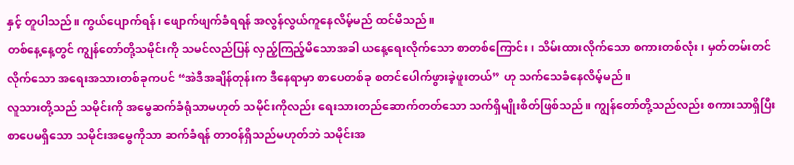နှင့် တူပါသည်။ ကွယ်ပျောက်ရန်၊ ဖျောက်ဖျက်ခံရရန် အလွန်လွယ်ကူနေလိမ့်မည် ထင်မိသည်။
တစ်နေ့နေ့တွင် ကျွန်တော်တို့သမိုင်းကို သမင်လည်ပြန် လှည့်ကြည့်မိသောအခါ ယနေ့ရေးလိုက်သော စာတစ်ကြောင်း၊ သိမ်းထားလိုက်သော စကားတစ်လုံး၊ မှတ်တမ်းတင်လိုက်သော အရေးအသားတစ်ခုကပင် “အဲဒီအချိန်တုန်းက ဒီနေရာမှာ စာပေတစ်ခု စတင်ပေါက်ဖွားခဲ့ဖူးတယ်” ဟု သက်သေခံနေလိမ့်မည်။
လူသားတို့သည် သမိုင်းကို အမွေဆက်ခံရုံသာမဟုတ် သမိုင်းကိုလည်း ရေးသားတည်ဆောက်တတ်သော သက်ရှိမျိုးစိတ်ဖြစ်သည်။ ကျွန်တော်တို့သည်လည်း စကားသာရှိပြီး စာပေမရှိသော သမိုင်းအမွေကိုသာ ဆက်ခံရန် တာဝန်ရှိသည်မဟုတ်ဘဲ သမိုင်းအ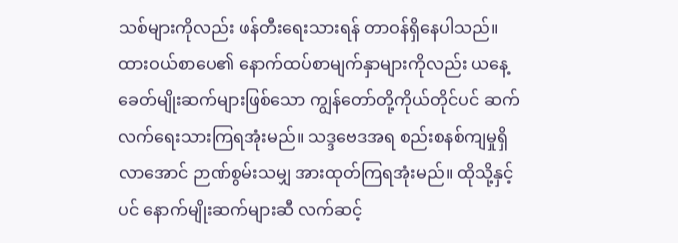သစ်များကိုလည်း ဖန်တီးရေးသားရန် တာဝန်ရှိနေပါသည်။
ထားဝယ်စာပေ၏ နောက်ထပ်စာမျက်နှာများကိုလည်း ယနေ့ခေတ်မျိုးဆက်များဖြစ်သော ကျွန်တော်တို့ကိုယ်တိုင်ပင် ဆက်လက်ရေးသားကြရအုံးမည်။ သဒ္ဒဗေဒအရ စည်းစနစ်ကျမှုရှိလာအောင် ဉာဏ်စွမ်းသမျှ အားထုတ်ကြရအုံးမည်။ ထိုသို့နှင့်ပင် နောက်မျိုးဆက်များဆီ လက်ဆင့်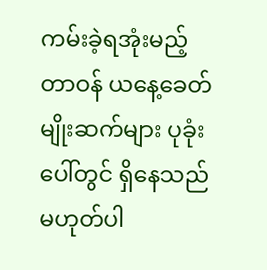ကမ်းခဲ့ရအုံးမည့်တာဝန် ယနေ့ခေတ်မျိုးဆက်များ ပုခုံးပေါ်တွင် ရှိနေသည်မဟုတ်ပါ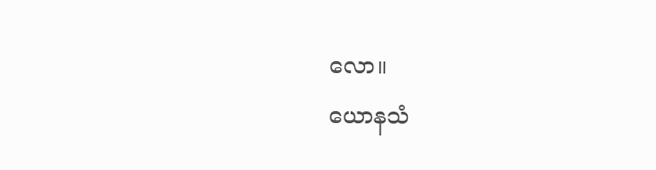လော။
ယောနသံ